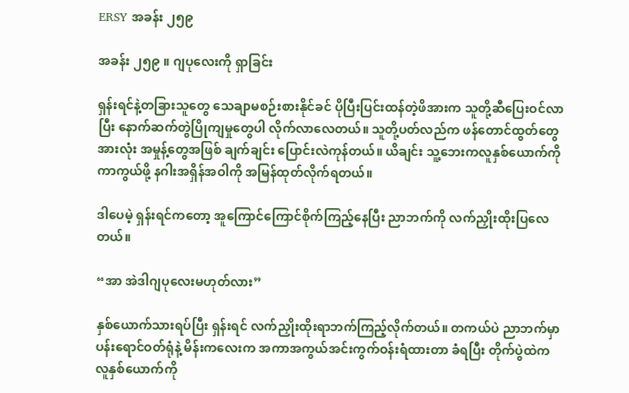ERSY အခန်း ၂၅၉

အခန်း ၂၅၉ ။ ဂျပုလေးကို ရှာခြင်း

ရှန်းရင်နဲ့တခြားသူတွေ သေချာမစဉ်းစားနိုင်ခင် ပိုပြီးပြင်းထန်တဲ့ဖိအားက သူတို့ဆီပြေးဝင်လာပြီး နောက်ဆက်တွဲပြိုကျမှုတွေပါ လိုက်လာလေတယ်။ သူတို့ပတ်လည်က ‌ဖန်တောင်ထွတ်တွေအားလုံး အမှုန့်တွေအဖြစ် ချက်ချင်း ပြောင်းလဲကုန်တယ်။ ယိချင်း သူ့ဘေးကလူနှစ်ယောက်ကို ကာကွယ်ဖို့ နဂါးအရှိန်အဝါကို အမြန်ထုတ်လိုက်ရတယ်။

ဒါပေမဲ့ ရှန်းရင်ကတော့ အူကြောင်ကြောင်စိုက်ကြည့်နေပြီး ညာဘက်ကို လက်ညှိုးထိုးပြလေတယ်။

“အာ အဲဒါဂျပုလေးမဟုတ်လား”

နှစ်ယောက်သားရပ်ပြီး ရှန်းရင် လက်ညှိုးထိုးရာဘက်ကြည့်လိုက်တယ်။ တကယ်ပဲ ညာဘက်မှာ ပန်းရောင်ဝတ်ရုံနဲ့ မိန်းကလေးက အကာအကွယ်အင်းကွက်ဝန်းရံထားတာ ခံရပြီး တိုက်ပွဲထဲက လူနှစ်ယောက်ကို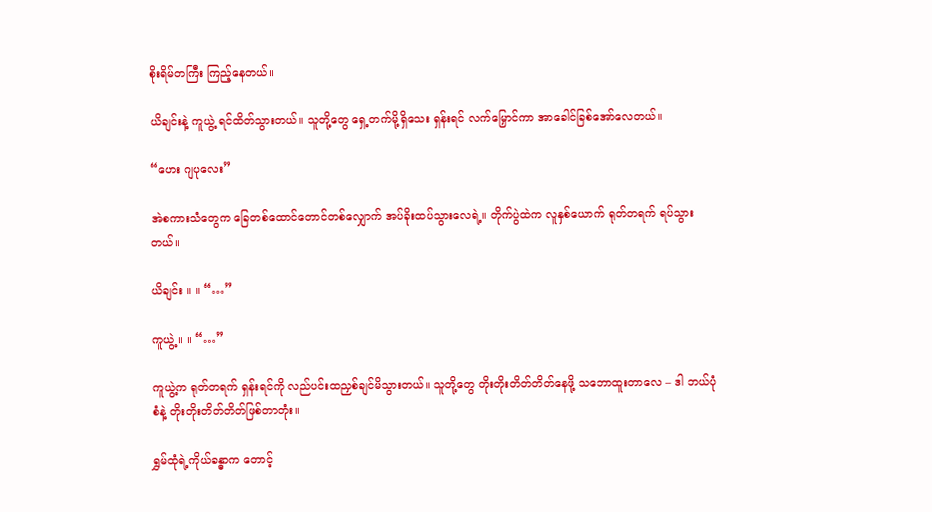စိုးရိမ်တကြီး ကြည့်နေတယ်။

ယိချင်းနဲ့ ကူယွဲ့ ရင်ထိတ်သွားတယ်။ သူတို့တွေ ရှေ့တက်မို့ရှိသေး ရှန်းရင် လက်မြှောင်ကာ အာခေါင်ခြစ်အော်လေတယ်။

“ဟေး ဂျပုလေး”

အဲစကားသံတွေက ခြေတစ်ထောင်တောင်တစ်လျှောက် အပ်ခိုးထပ်သွားလေရဲ့။ တိုက်ပွဲထဲက လူနှစ်ယောက် ရုတ်တရက် ရပ်သွားတယ်။

ယိချင်း ။ ။ “…”

ကူယွဲ့ ။ ။ “…”

ကူယွဲ့က ရုတ်တရက် ရှန်းရင်ကို လည်ပင်းထညှစ်ချင်မိသွားတယ်။ သူတို့တွေ တိုးတိုးတိတ်တိတ်နေဖို့ သဘောထူးတာလေ – ဒါ ဘယ်ပုံစံနဲ့ တိုးတိုးတိတ်တိတ်ဖြစ်တာတုံး။

ရွှမ်ထုံရဲ့ကိုယ်ခန္ဓာက တောင့်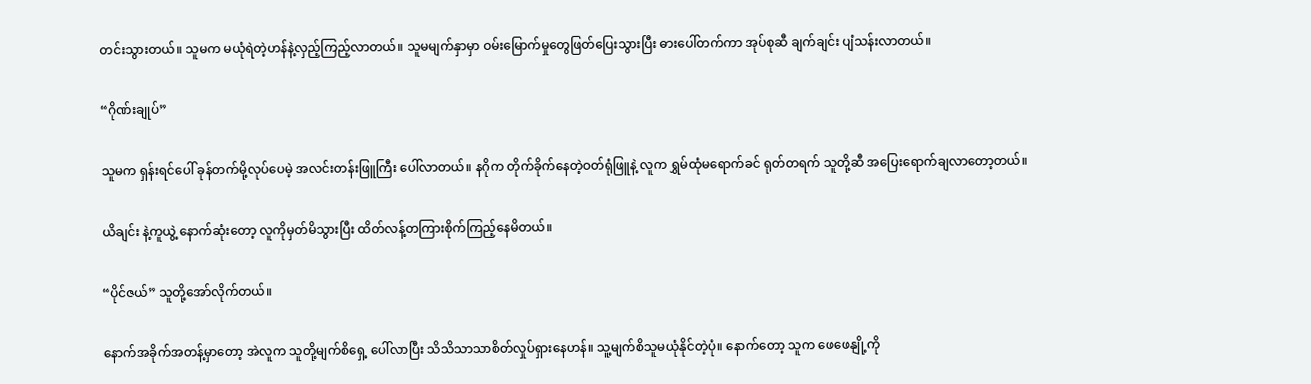တင်းသွားတယ်။ သူမက မယုံရဲတဲ့ဟန်နဲ့လှည့်ကြည့်လာတယ်။ သူမမျက်နှာမှာ ဝမ်းမြောက်မှုတွေဖြတ်ပြေးသွားပြီး ဓားပေါ်တက်ကာ အုပ်စုဆီ ချက်ချင်း ပျံသန်းလာတယ်။

“ဂိုဏ်းချုပ်”

သူမက ရှန်းရင်ပေါ် ခုန်တက်မို့လုပ်ပေမဲ့ အလင်းတန်းဖြူကြီး ပေါ်လာတယ်။ နဂိုက တိုက်ခိုက်နေတဲ့ဝတ်ရုံဖြူနဲ့ လူက ရွှမ်ထုံမရောက်ခင် ရုတ်တရက် သူတို့ဆီ အပြေးရောက်ချ‌လာတော့တယ်။

ယိချင်း နဲ့ကူယွဲ့ နောက်ဆုံးတော့ လူကိုမှတ်မိသွားပြီး ထိတ်လန့်တကြားစိုက်ကြည့်နေမိတယ်။

“ပိုင်ဇယ်” သူတို့အော်လိုက်တယ်။

နောက်အခိုက်အတန့်မှာတော့ အဲလူက သူတို့မျက်စိရှေ့ ပေါ်လာပြီး သိသိသာသာစိတ်လှုပ်ရှားနေဟန်။ သူ့မျက်စိသူမယုံနိုင်တဲ့ပုံ။ နော‌က်တော့ သူက ဖေဖေနျို့ကို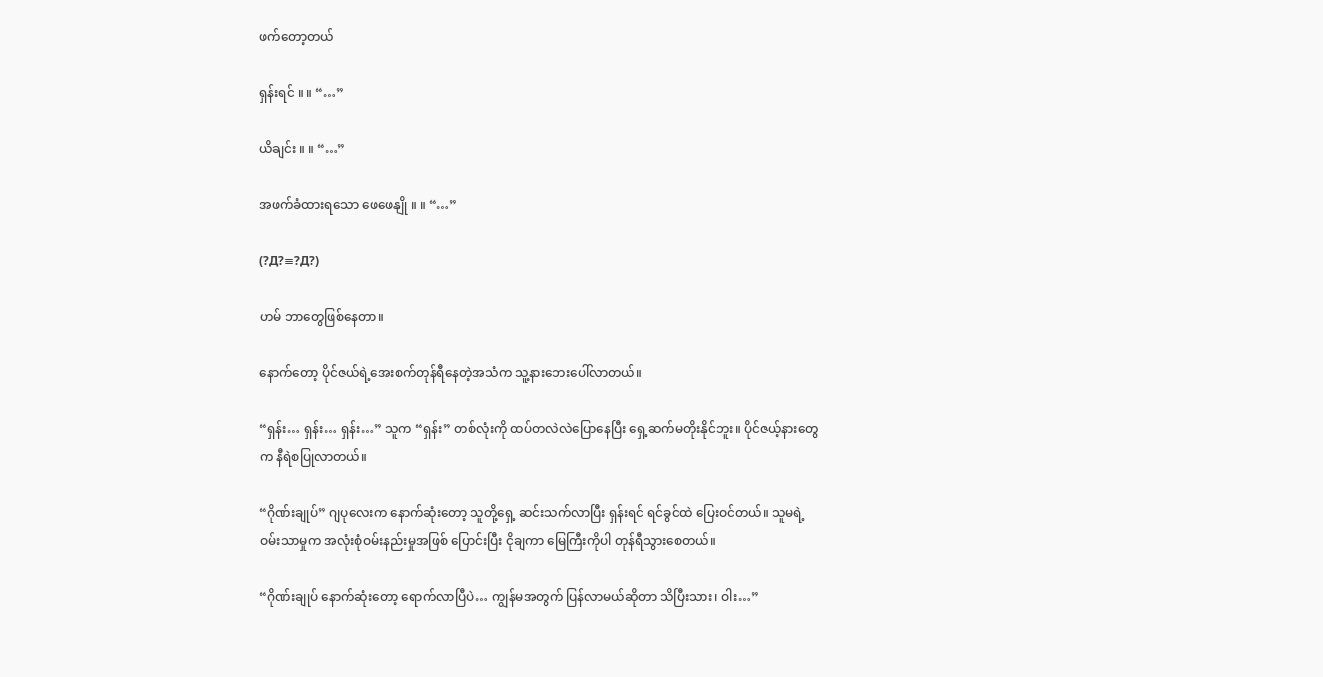ဖက်တော့တယ်

ရှန်းရင် ။ ။ “…”

ယိချင်း ။ ။ “…”

အဖက်ခံထား‌ရသော ဖေဖေနျို ။ ။ “…”

(?Д?≡?Д?)

ဟမ် ဘာတွေဖြစ်နေတာ။

နောက်တော့ ပိုင်ဇယ်ရဲ့အေးစက်တုန်ရီနေတဲ့အသံက သူ့နားဘေးပေါ်လာတယ်။

“ရှန်း… ရှန်း… ရှန်း…” သူက “ရှန်း” တစ်လုံးကို ထပ်တလဲလဲပြောနေပြီး ရှေ့ဆက်မတိုးနိုင်ဘူး။ ပိုင်ဇယ့်နားတွေက နီရဲစပြုလာတယ်။

“ဂိုဏ်းချုပ်” ဂျပုလေးက နောက်ဆုံးတော့ သူတို့ရှေ့ ဆင်းသက်လာပြီး ရှန်းရင် ရင်ခွင်ထဲ ပြေးဝင်တယ်။ သူမရဲ့ဝမ်းသာမှုက အလုံးစုံဝမ်းနည်းမှုအဖြစ် ပြောင်းပြီး ငိုချကာ မြေကြီးကိုပါ တုန်ရီသွားစေတယ်။

“ဂိုဏ်းချုပ် နောက်ဆုံးတော့ ရောက်လာပြီပဲ… ကျွန်မအတွက် ပြန်လာမယ်ဆိုတာ သိပြီးသား၊ ဝါး…”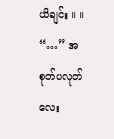ယိချင်း ။ ။ “…” အစုတ်ပလုတ်လေး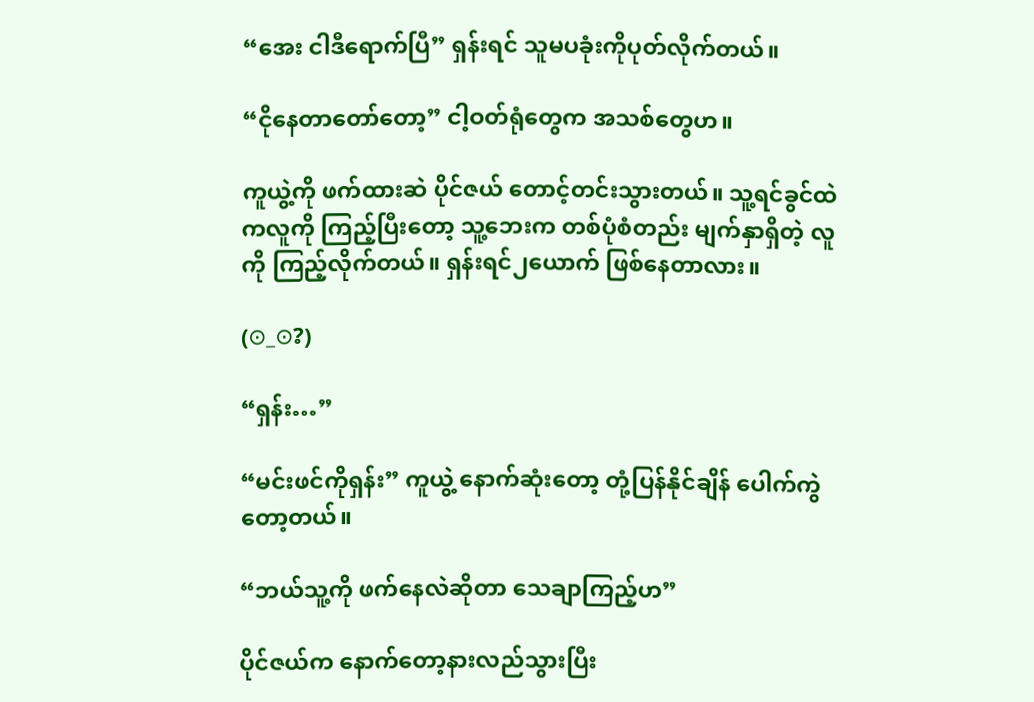“အေး ငါဒီရောက်ပြီ” ရှန်းရင် သူမပခုံးကိုပုတ်လိုက်တယ်။

“ငိုနေတာတော်တော့” ငါ့ဝတ်ရုံတွေက အသစ်တွေဟ။

ကူယွဲ့ကို ဖက်ထားဆဲ ပိုင်ဇယ် တောင့်တင်းသွားတယ်။ သူ့ရင်ခွင်ထဲကလူကို ကြည့်ပြီးတော့ သူ့ဘေးက တစ်ပုံစံတည်း မျက်နှာရှိတဲ့ လူကို ကြည့်လိုက်တယ်။ ရှန်းရင်၂ယောက် ဖြစ်နေတာလား။

(⊙_⊙?)

“ရှန်း…”

“မင်းဖင်ကိုရှန်း” ကူယွဲ့ နောက်ဆုံးတော့ တုံ့ပြန်နိုင်ချိန် ပေါက်ကွဲတော့တယ်။

“ဘယ်သူ့ကို ဖက်နေလဲဆိုတာ သေချာကြည့်ဟ”

ပိုင်ဇယ်က နောက်တော့နားလည်သွားပြီး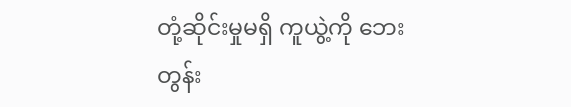တုံ့ဆိုင်းမှုမရှိ ကူယွဲ့ကို ဘေးတွန်း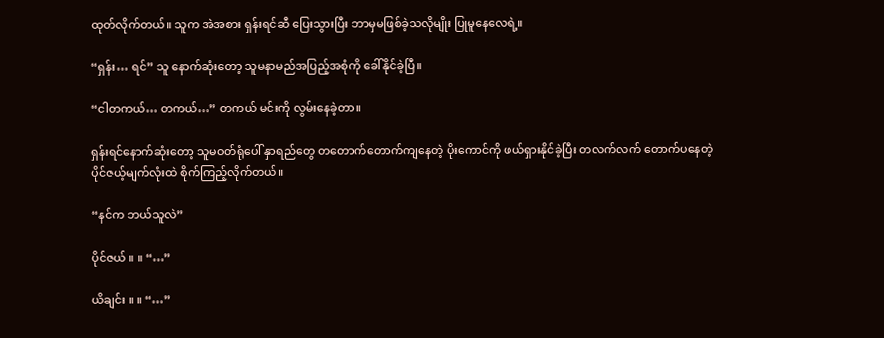ထုတ်လိုက်တယ်။ သူက အဲအစား ရှန်းရင်ဆီ ပြေးသွားပြီး ဘာမှမဖြစ်ခဲ့သလိုမျိုး ပြုမူနေလေရဲ့။

“ရှန်း… ရင်” သူ နောက်ဆုံးတော့ သူမနာမည်အပြည့်အစုံကို ခေါ်နိုင်ခဲ့ပြီ။

“ငါတကယ်… တကယ်…” တကယ် မင်းကို လွမ်းနေခဲ့တာ။

ရှန်းရင်နောက်ဆုံးတော့ သူမဝတ်ရုံပေါ် နှာရည်တွေ တ‌တောက်တောက်ကျနေတဲ့ ပိုးကောင်ကို ဖယ်ရှားနိုင်ခဲ့ပြီး တလက်လက် တောက်ပနေတဲ့ ပိုင်ဇယ့်မျက်လုံးထဲ စိုက်ကြည့်လိုက်တယ်။

“နင်က ဘယ်သူလဲ”

ပိုင်ဇယ် ။ ။ “…”

ယိချင်း ။ ။ “…”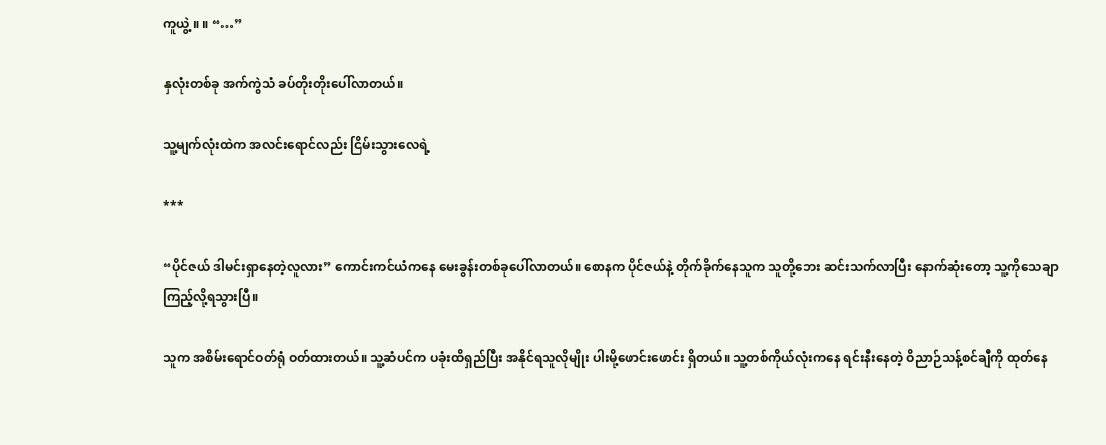ကူယွဲ့ ။ ။ “…”

နှလုံးတစ်ခု အက်ကွဲသံ ခပ်တိုးတိုးပေါ်လာတယ်။

သူ့မျက်လုံးထဲက အလင်းရောင်လည်း ငြိမ်းသွားလေရဲ့

***

“ပိုင်ဇယ် ဒါမင်းရှာနေတဲ့လူလား” ကောင်းကင်ယံကနေ မေးခွန်းတစ်ခုပေါ်လာတယ်။ စောနက ပိုင်ဇယ်နဲ့ တိုက်ခိုက်နေသူက သူတို့ဘေး ဆင်းသက်လာပြီး နောက်ဆုံးတော့ သူ့ကိုသေချာကြည့်လို့ရသွားပြီ။

သူက အစိမ်းရောင်ဝတ်ရုံ ဝတ်ထားတယ်။ သူ့ဆံပင်က ပခုံးထိရှည်ပြီး အနိုင်ရသူလိုမျိုး ပါးမို့ဖောင်းဖောင်း ရှိတယ်။ သူ့တစ်ကိုယ်လုံးကနေ ရင်းနီးနေတဲ့ ဝိညာဉ်သန့်စင်ချီကို ထုတ်နေ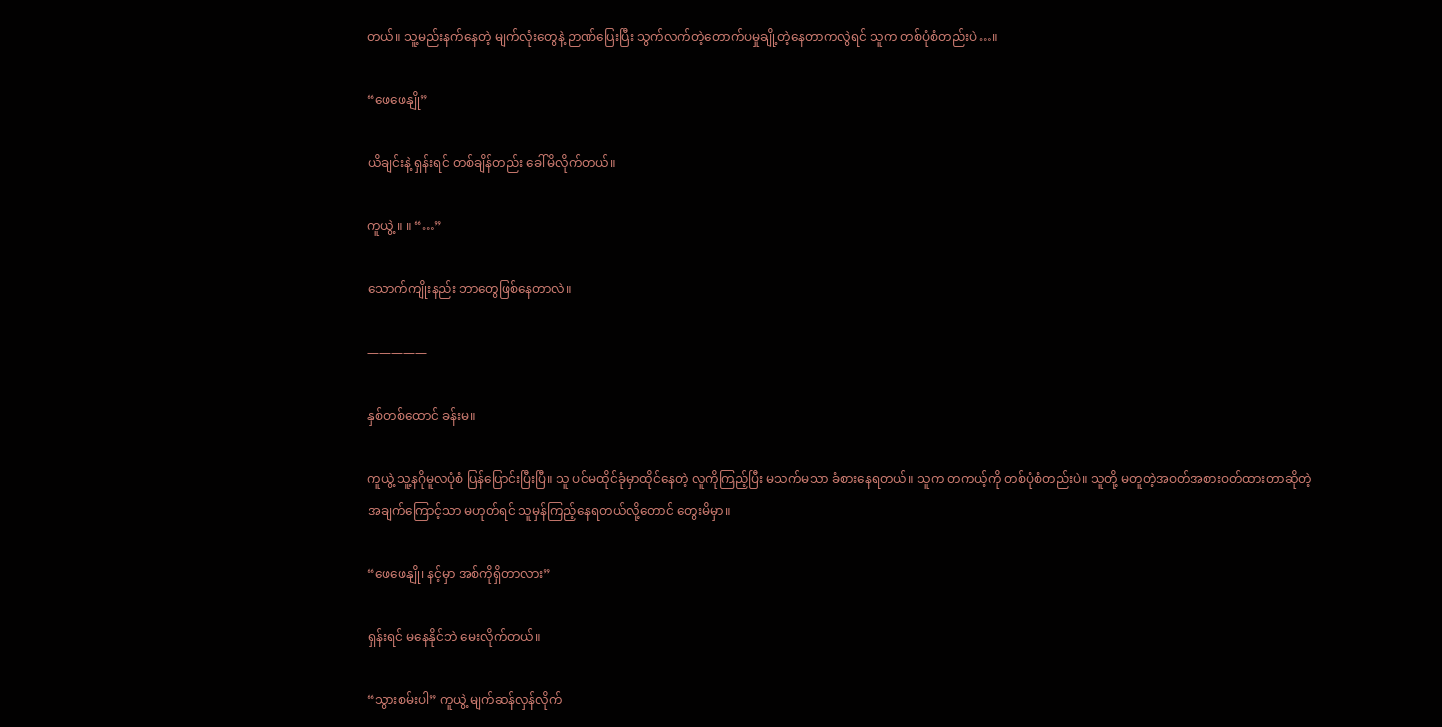တယ်။ သူ့မည်းနက်နေတဲ့ မျက်လုံးတွေနဲ့ ဉာဏ်ပြေးပြီး သွက်လက်တဲ့တောက်ပမှုချို့တဲ့နေတာကလွဲရင် သူက တစ်ပုံစံတည်းပဲ…။

“ဖေဖေနျို”

ယိချင်းနဲ့ ရှန်းရင် တစ်ချိန်တည်း ခေါ်မိလိုက်တယ်။

ကူယွဲ့ ။ ။ “…”

သောက်ကျိုးနည်း ဘာတွေဖြစ်နေတာလဲ။

—————

နှစ်တစ်‌ထောင် ခန်းမ။

ကူယွဲ့ သူ့နဂိုမူလပုံစံ ပြန်ပြောင်းပြီးပြီ။ သူ ပင်မထိုင်ခုံမှာထိုင်နေတဲ့ လူကိုကြည့်ပြီး မသက်မသာ ခံစားနေရတယ်။ သူက တကယ့်ကို တစ်ပုံစံတည်းပဲ။ သူတို့ မတူတဲ့အဝတ်အစားဝတ်ထားတာဆိုတဲ့ အချက်ကြောင့်သာ မဟုတ်ရင် သူမှန်ကြည့်နေရတယ်လို့တောင် တွေးမိမှာ။

“ဖေဖေနျို၊ နင့်မှာ အစ်ကိုရှိတာလား”

ရှန်းရင် မနေနိုင်ဘဲ မေးလိုက်တယ်။

“သွားစမ်းပါ” ကူယွဲ့ မျက်ဆန်လှန်လိုက်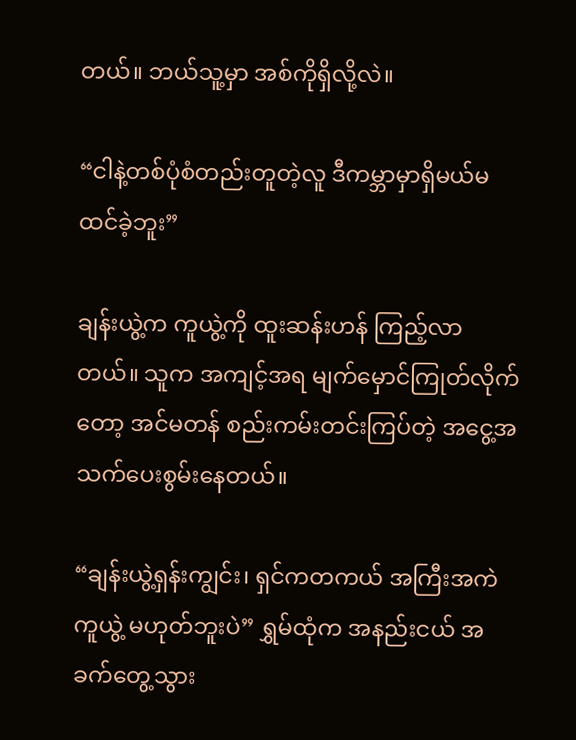တယ်။ ဘယ်သူ့မှာ အစ်ကိုရှိလို့လဲ။

“ငါနဲ့တစ်ပုံစံတည်းတူတဲ့လူ ဒီကမ္ဘာမှာရှိမယ်မထင်ခဲ့ဘူး”

ချန်းယွဲ့က ကူယွဲ့ကို ထူးဆန်းဟန် ကြည့်လာတယ်။ သူက အကျင့်အရ မျက်မှောင်ကြုတ်လိုက်တော့ အင်မတန် စည်းကမ်းတင်းကြပ်တဲ့ အငွေ့အသက်ပေးစွမ်းနေတယ်။

“ချန်းယွဲ့ရှန်းကျွင်း၊ ရှင်ကတကယ် အကြီးအကဲကူယွဲ့ မဟုတ်ဘူးပဲ” ရွှမ်ထုံက အနည်းငယ် အခက်တွေ့သွား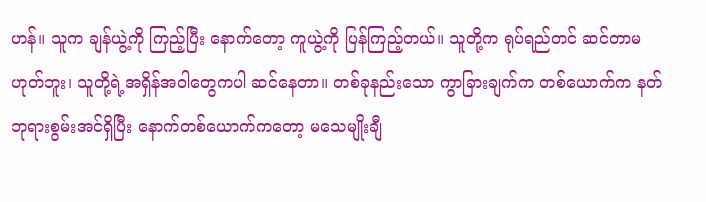ဟန်။ သူက ချန်ယွဲ့ကို ကြည့်ပြီး နောက်တော့ ကူယွဲ့ကို ပြန်ကြည့်တယ်။ သူတို့က ရုပ်ရည်တင် ဆင်တာမဟုတ်ဘူး၊ သူတို့ရဲ့အရှိန်အဝါတွေကပါ ဆင်နေတာ။ တစ်ခုနည်းသော ကွာခြားချက်က တစ်ယောက်က နတ်ဘုရားစွမ်းအင်ရှိပြီး နောက်တစ်ယောက်ကတော့ မသေမျိုးချီ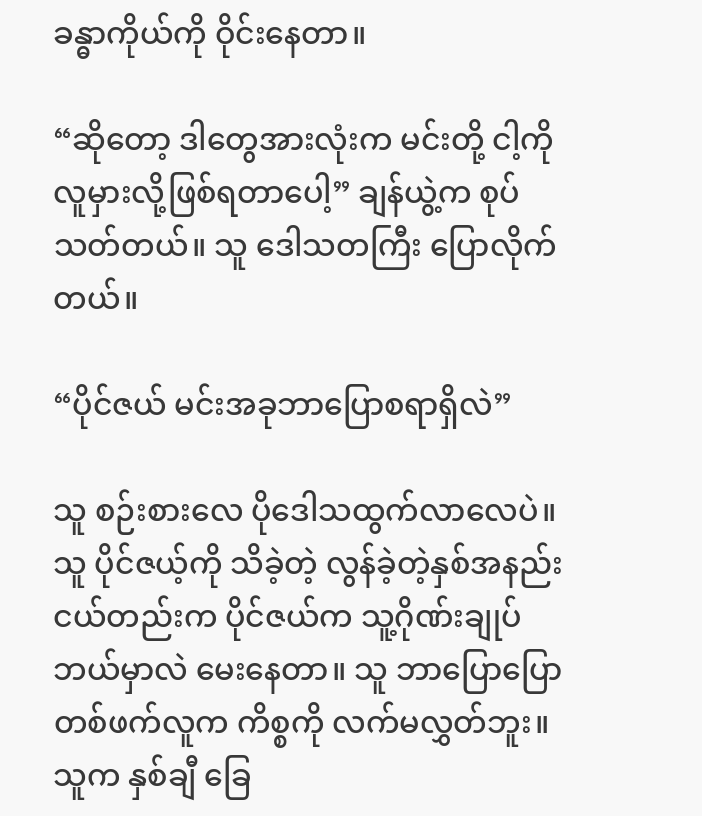ခန္ဓာကိုယ်ကို ဝိုင်းနေတာ။

“ဆိုတော့ ဒါတွေအားလုံးက မင်းတို့ ငါ့ကိုလူမှားလို့ဖြစ်ရတာပေါ့” ချန်ယွဲ့က စုပ်သတ်တယ်။ သူ ဒေါသတကြီး ပြောလိုက်တယ်။

“ပိုင်ဇယ် မင်းအခုဘာပြောစရာရှိလဲ”

သူ စဉ်းစားလေ ပိုဒေါသထွက်လာလေပဲ။ သူ ပိုင်ဇယ့်ကို သိခဲ့တဲ့ လွန်ခဲ့တဲ့နှစ်အနည်းငယ်တည်းက ပိုင်ဇယ်က သူ့ဂိုဏ်းချုပ်ဘယ်မှာလဲ မေးနေတာ။ သူ ဘာပြောပြော တစ်ဖက်လူက ကိစ္စကို လက်မလွှတ်ဘူး။ သူက နှစ်ချီ ခြေ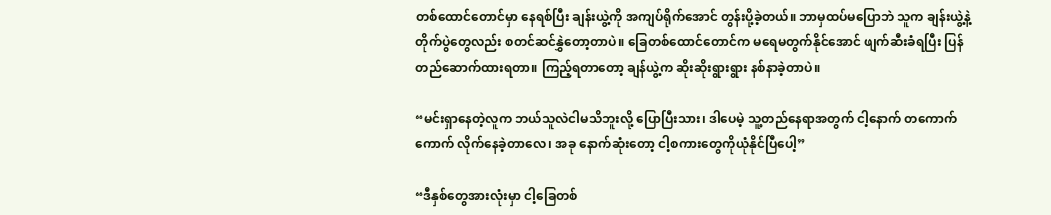တစ်ထောင်တောင်မှာ နေရစ်ပြီး ချန်းယွဲ့ကို အကျပ်ရိုက်အောင် တွန်းပို့ခဲ့တယ်။ ဘာမှထပ်မပြောဘဲ သူက ချန်းယွဲ့နဲ့ တိုက်ပွဲတွေလည်း စတင်ဆင်နွှဲတော့တာပဲ။ ခြေတစ်ထောင်တောင်က မရေမတွက်နိုင်အောင် ဖျက်ဆီးခံရပြီး ပြန်တည်ဆောက်ထားရတာ။ ကြည့်ရတာတော့ ချန်ယွဲ့က ဆိုးဆိုးရွားရွား နစ်နာခဲ့တာပဲ။

“မင်းရှာနေတဲ့လူက ဘယ်သူလဲငါမသိဘူးလို့ ပြောပြီးသား၊ ဒါပေမဲ့ သူ့တည်နေရာအတွက် ငါ့နောက် တကောက်ကောက် လိုက်နေခဲ့တာလေ၊ အခု နောက်ဆုံးတော့ ငါ့စကားတွေကိုယုံနိုင်ပြီပေါ့”

“ဒီနှစ်တွေအားလုံးမှာ ငါ့ခြေတစ်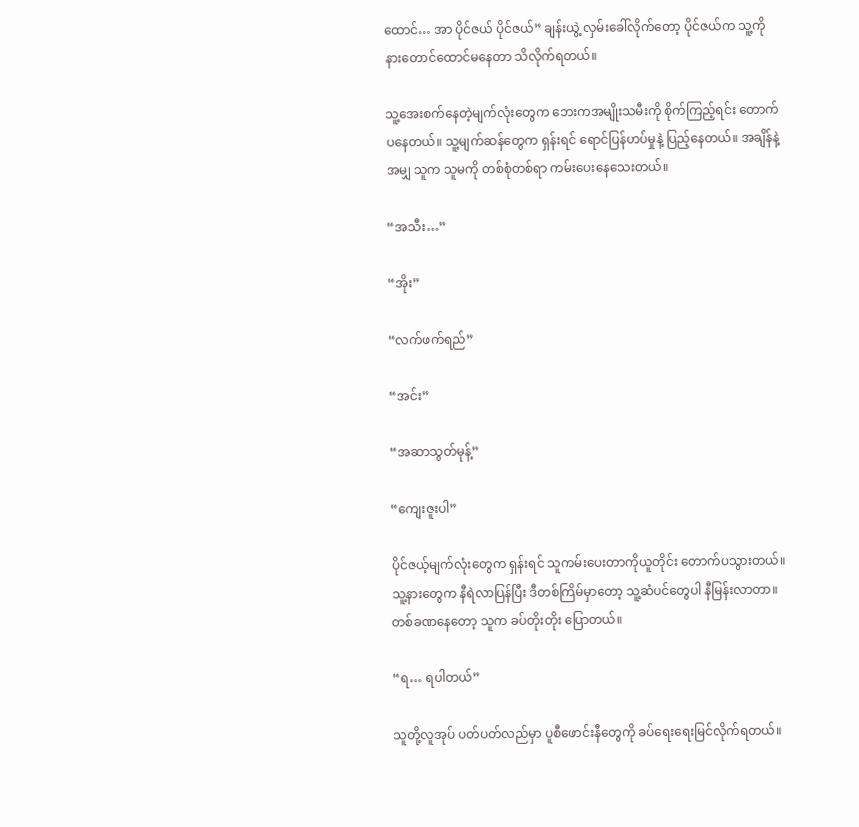ထောင်… အာ ပိုင်ဇယ် ပိုင်ဇယ်” ချန်းယွဲ့ လှမ်းခေါ်လိုက်တော့ ပိုင်ဇယ်က သူ့ကိုနားတောင်ထောင်မနေတာ သိလိုက်ရတယ်။

သူ့အေးစက်နေတဲ့မျက်လုံးတွေက ဘေးကအမျိုးသမီးကို စိုက်ကြည့်ရင်း တောက်ပနေတယ်။ သူ့မျက်ဆန်တွေက ရှန်းရင် ရောင်ပြန်ဟပ်မှုနဲ့ ပြည့်နေတယ်။ အချိန်နဲ့အမျှ သူက သူမကို တစ်စုံတစ်ရာ ကမ်းပေးနေသေးတယ်။

“အသီး…”

“အိုး”

“လက်ဖက်ရည်”

“အင်း”

“အဆာသွတ်မုန့်”

“ကျေးဇူးပါ”

ပိုင်ဇယ့်မျက်လုံးတွေက ရှန်းရင် သူကမ်းပေးတာကိုယူတိုင်း တောက်ပသွားတယ်။ သူ့နားတွေက နီရဲလာပြန်ပြီး ဒီတစ်ကြိမ်မှာတော့ သူ့ဆံပင်တွေပါ နီမြန်းလာတာ။ တစ်ခဏနေတော့ သူက ခပ်တိုးတိုး ပြောတယ်။

“ရ… ရပါတယ်”

သူတို့လူအုပ် ပတ်ပတ်လည်မှာ ပူစီဖောင်းနီတွေကို ခပ်ရေးရေးမြင်လိုက်ရတယ်။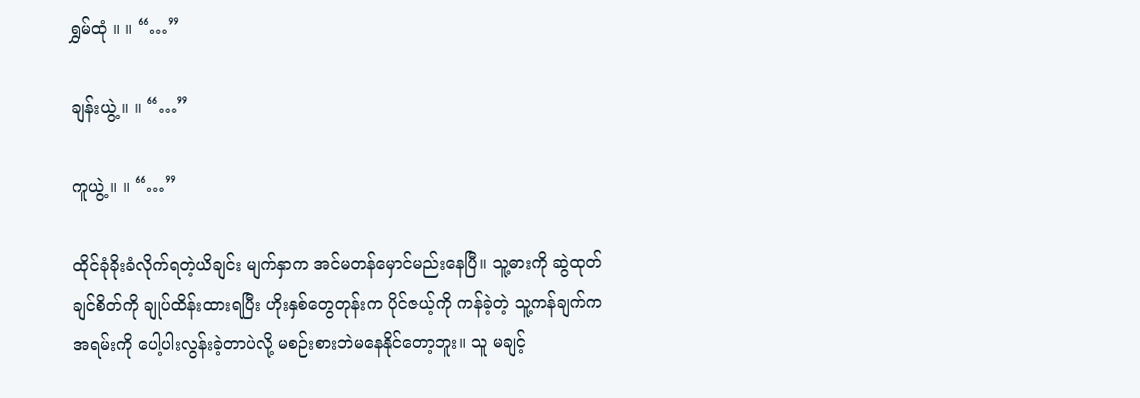ရွှမ်ထုံ ။ ။ “…”

ချန်းယွဲ့ ။ ။ “…”

ကူယွဲ့ ။ ။ “…”

ထိုင်ခုံခိုးခံလိုက်ရတဲ့ယိချင်း မျက်နှာက အင်မတန်မှောင်မည်းနေပြီ။ သူ့ဓားကို ဆွဲထုတ်ချင်စိတ်ကို ချုပ်ထိန်းထားရပြီး ဟိုးနှစ်တွေတုန်းက ပိုင်ဇယ့်ကို ကန်ခဲ့တဲ့ သူ့ကန်ချက်က အရမ်းကို ပေါ့ပါးလွန်းခဲ့တာပဲလို့ မစဉ်းစားဘဲမနေနိုင်တော့ဘူး။ သူ မချင့်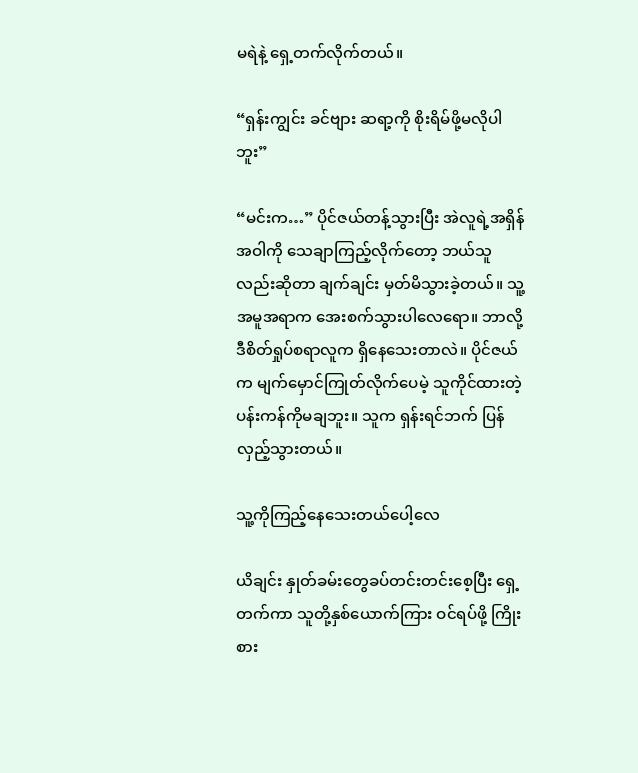မရဲနဲ့ ရှေ့တက်လိုက်တယ်။

“ရှန်းကျွင်း ခင်ဗျား ဆရာ့ကို စိုးရိမ်ဖို့မလိုပါဘူး”

“မင်းက…” ပိုင်ဇယ်တန့်သွားပြီး အဲလူရဲ့အရှိန်အဝါကို သေချာကြည့်လိုက်တော့ ဘယ်သူလည်းဆိုတာ ချက်ချင်း မှတ်မိသွားခဲ့တယ်။ သူ့အမူအရာက အေးစက်သွားပါလေရော။ ဘာလို့ ဒီစိတ်ရှုပ်စရာလူက ရှိနေသေးတာလဲ။ ပိုင်ဇယ်က မျက်မှောင်ကြုတ်လိုက်ပေမဲ့ သူကိုင်ထားတဲ့ ပန်းကန်ကိုမချဘူး။ သူက ရှန်းရင်ဘက် ပြန်လှည့်သွားတယ်။

သူ့ကိုကြည့်နေသေးတယ်ပေါ့လေ

ယိချင်း နှုတ်ခမ်းတွေခပ်တင်းတင်းစေ့ပြီး ရှေ့တက်ကာ သူတို့နှစ်ယောက်ကြား ဝင်ရပ်ဖို့ ကြိုးစား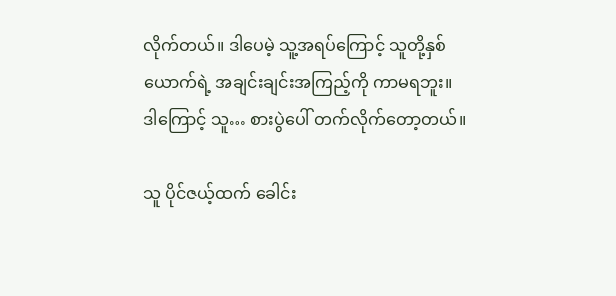လိုက်တယ်။ ဒါပေမဲ့ သူ့အရပ်ကြောင့် သူတို့နှစ်ယောက်ရဲ့ အချင်းချင်းအကြည့်ကို ကာမရဘူး။ ဒါကြောင့် သူ… စားပွဲပေါ် တက်လိုက်တော့တယ်။

သူ ပိုင်ဇယ့်ထက် ခေါင်း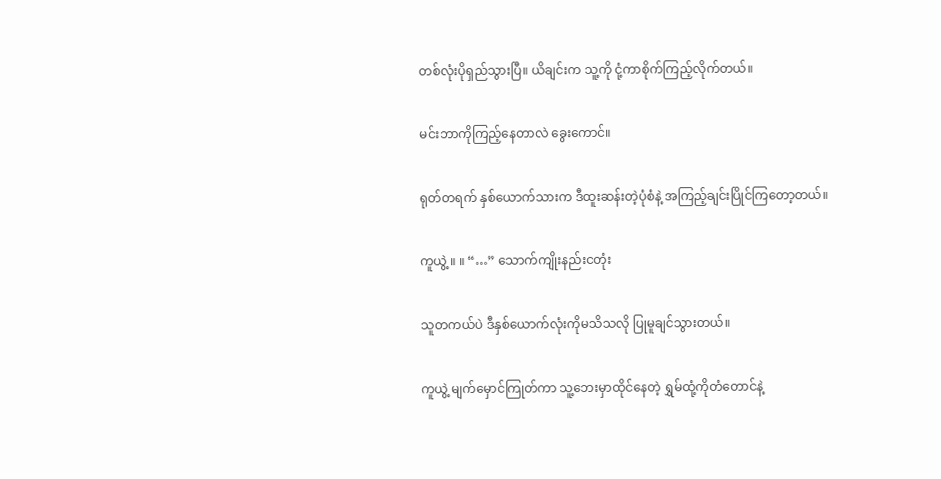တစ်‌လုံးပိုရှည်သွားပြီ။ ယိချင်းက သူ့ကို ငုံ့ကာစိုက်ကြည့်လိုက်တယ်။

မင်းဘာကိုကြည့်နေတာလဲ ‌ခွေးကောင်။

ရုတ်တရက် နှစ်ယောက်သားက ဒီထူးဆန်းတဲ့ပုံစံနဲ့ အကြည့်ချင်းပြိုင်ကြတော့တယ်။

ကူယွဲ့ ။ ။ “…” သောက်ကျိုးနည်းငတုံး

သူတကယ်ပဲ ဒီနှစ်ယောက်လုံးကိုမသိသလို ပြုမူချင်သွားတယ်။

ကူယွဲ့ မျက်မှောင်ကြုတ်ကာ သူ့ဘေးမှာထိုင်နေတဲ့ ရွှမ်ထုံ့ကိုတံတောင်နဲ့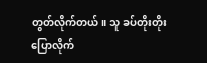တွတ်လိုက်တယ်။ သူ ခပ်တိုးတိုး ပြောလိုက်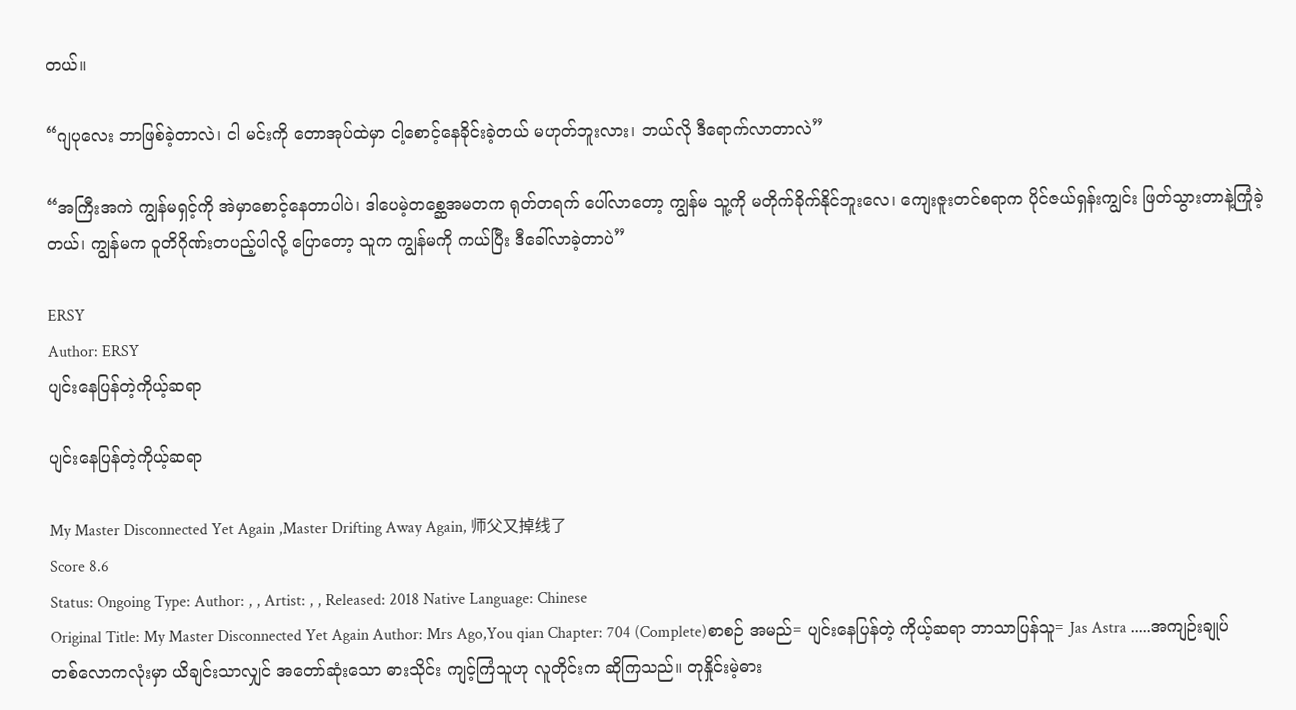တယ်။

“ဂျပုလေး ဘာဖြစ်ခဲ့တာလဲ၊ ငါ မင်းကို တောအုပ်ထဲမှာ ငါ့စောင့်နေခိုင်းခဲ့တယ် မဟုတ်ဘူးလား၊ ဘယ်လို ဒီရောက်လာတာလဲ”

“အကြီးအကဲ ကျွန်မရှင့်ကို အဲမှာစောင့်နေတာပါပဲ၊ ဒါပေမဲ့တစ္ဆေအမတက ရုတ်တရက် ပေါ်လာတော့ ကျွန်မ သူ့ကို မတိုက်ခိုက်နိုင်ဘူးလေ၊ ကျေးဇူးတင်စရာက ပိုင်ဇယ်ရှန်းကျွင်း ဖြတ်သွားတာနဲ့ကြုံခဲ့တယ်၊ ကျွန်မက ဝူတိဂိုဏ်းတပည့်ပါလို့ ပြောတော့ သူက ကျွန်မကို ကယ်ပြီး ဒီခေါ်လာခဲ့တာပဲ”

ERSY
Author: ERSY
ပျင်းနေပြန်တဲ့ကိုယ့်ဆရာ

ပျင်းနေပြန်တဲ့ကိုယ့်ဆရာ

My Master Disconnected Yet Again ,Master Drifting Away Again, 师父又掉线了
Score 8.6
Status: Ongoing Type: Author: , , Artist: , , Released: 2018 Native Language: Chinese
Original Title: My Master Disconnected Yet Again Author: Mrs Ago,You qian Chapter: 704 (Complete)စာစဉ် အမည်= ပျင်းနေပြန်တဲ့ ကိုယ့်ဆရာ ဘာသာပြန်သူ= Jas Astra .....အကျဉ်းချုပ်တစ်လောကလုံးမှာ ယိချင်းသာလျှင် အတော်ဆုံးသော ဓားသိုင်း ကျင့်ကြံသူဟု လူတိုင်းက ဆိုကြသည်။ တုနှိုင်းမဲ့ဓား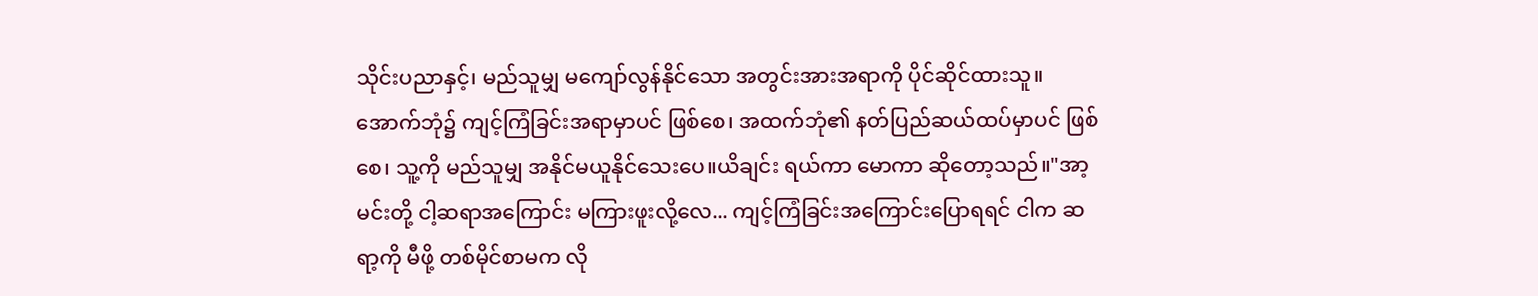သိုင်းပညာနှင့်၊ မည်သူမျှ မကျော်လွန်နိုင်သော အတွင်းအားအရာကို ပိုင်ဆိုင်ထားသူ။ အောက်ဘုံ၌ ကျင့်ကြံခြင်းအရာမှာပင် ဖြစ်စေ၊ အထက်ဘုံ၏ နတ်ပြည်ဆယ်ထပ်မှာပင် ဖြစ်စေ၊ သူ့ကို မည်သူမျှ အနိုင်မယူနိုင်သေးပေ။ယိချင်း ရယ်ကာ မောကာ ဆိုတော့သည်။"အာ့ မင်းတို့ ငါ့ဆရာအကြောင်း မကြားဖူးလို့လေ... ကျင့်ကြံခြင်းအကြောင်းပြောရရင် ငါက ဆရာ့ကို မီဖို့ တစ်မိုင်စာမက လို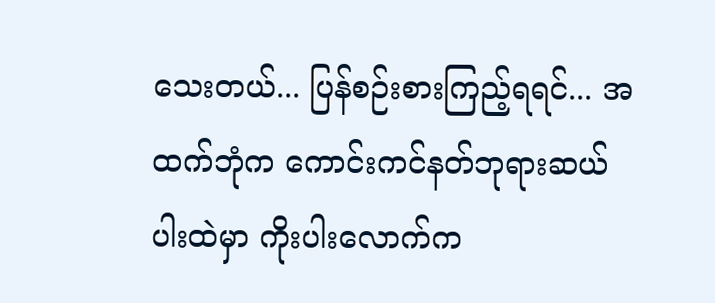သေးတယ်... ပြန်စဉ်းစားကြည့်ရရင်... အထက်ဘုံက ကောင်းကင်နတ်ဘုရားဆယ်ပါးထဲမှာ ကိုးပါးလောက်က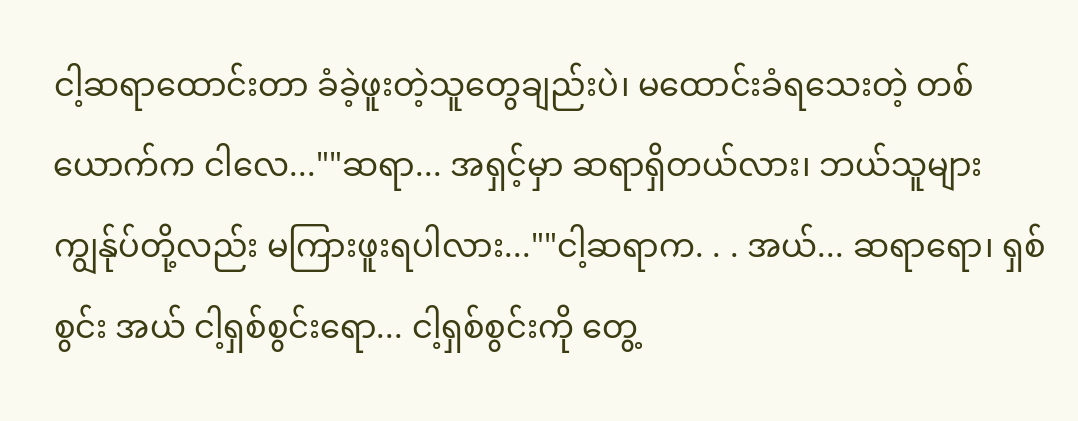ငါ့ဆရာထောင်းတာ ခံခဲ့ဖူးတဲ့သူတွေချည်းပဲ၊ မထောင်းခံရသေးတဲ့ တစ်ယောက်က ငါလေ...""ဆရာ... အရှင့်မှာ ဆရာရှိတယ်လား၊ ဘယ်သူများ ကျွန်ုပ်တို့လည်း မကြားဖူးရပါလား...""ငါ့ဆရာက. . . အယ်... ဆရာရော၊ ရှစ်စွင်း အယ် ငါ့ရှစ်စွင်းရော... ငါ့ရှစ်စွင်းကို တွေ့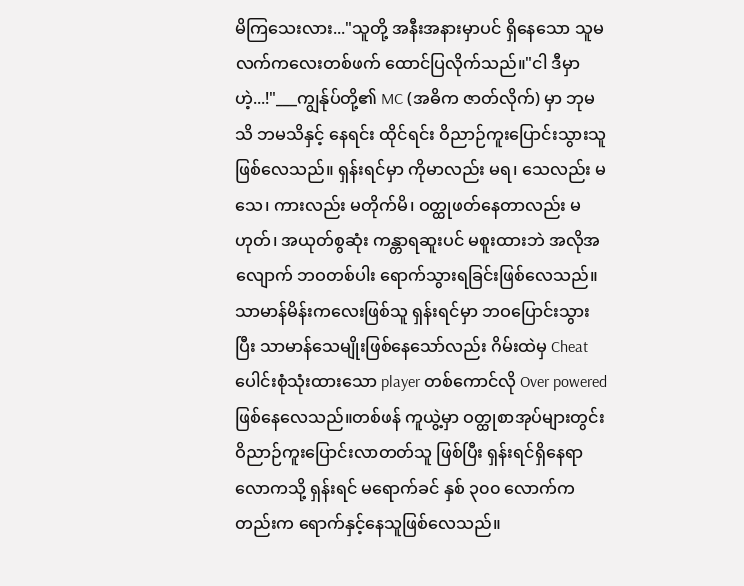မိကြသေးလား..."သူတို့ အနီးအနားမှာပင် ရှိနေသော သူမ လက်ကလေးတစ်ဖက် ထောင်ပြလိုက်သည်။"ငါ ဒီမှာဟဲ့...!"___ကျွန်ုပ်တို့၏ MC (အဓိက ဇာတ်လိုက်) မှာ ဘုမသိ ဘမသိနှင့် နေရင်း ထိုင်ရင်း ဝိညာဉ်ကူးပြောင်းသွားသူ ဖြစ်လေသည်။ ရှန်းရင်မှာ ကိုမာလည်း မရ၊ သေလည်း မသေ၊ ကားလည်း မတိုက်မိ၊ ဝတ္ထုဖတ်နေတာလည်း မဟုတ်၊ အယုတ်စွဆုံး ကန္တာရဆူးပင် မစူးထားဘဲ အလိုအလျောက် ဘဝတစ်ပါး ရောက်သွားရခြင်းဖြစ်လေသည်။သာမာန်မိန်းကလေးဖြစ်သူ ရှန်းရင်မှာ ဘဝပြောင်းသွားပြီး သာမာန်သေမျိုးဖြစ်နေသော်လည်း ဂိမ်းထဲမှ Cheat ပေါင်းစုံသုံးထားသော player တစ်ကောင်လို Over powered ဖြစ်နေလေသည်။တစ်ဖန် ကူယွဲ့မှာ ဝတ္ထုစာအုပ်များတွင်း ဝိညာဉ်ကူးပြောင်းလာတတ်သူ ဖြစ်ပြီး ရှန်းရင်ရှိနေရာလောကသို့ ရှန်းရင် မရောက်ခင် နှစ် ၃၀၀ လောက်ကတည်းက ရောက်နှင့်နေသူဖြစ်လေသည်။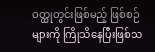ဝတ္ထုတွင်းဖြစ်မည့် ဖြစ်စဉ်များကို ကြိုသိနေပြီးဖြစ်သ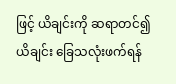ဖြင့် ယိချင်းကို ဆရာတင်၍ ယိချင်း ခြေသလုံးဖက်ရန်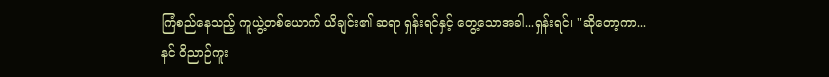ကြံစည်နေသည့် ကူယွဲ့တစ်ယောက် ယိချင်း၏ ဆရာ ရှန်းရင်နှင့် တွေ့သောအခါ...ရှန်းရင်၊ "ဆိုတော့ကာ... နင် ဝိညာဉ်ကူး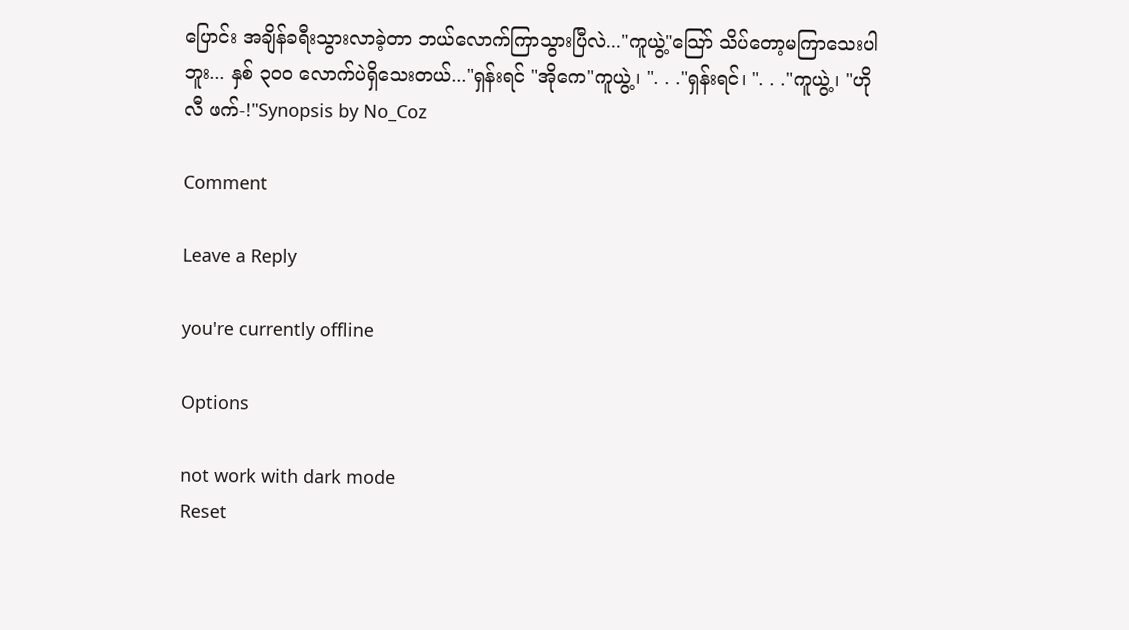ပြောင်း အချိန်ခရီးသွားလာခဲ့တာ ဘယ်လောက်ကြာသွားပြီလဲ..."ကူယွဲ့"သြော် သိပ်တော့မကြာသေးပါဘူး... နှစ် ၃၀၀ လောက်ပဲရှိသေးတယ်..."ရှန်းရင် "အိုကေ"ကူယွဲ့၊ ". . ."ရှန်းရင်၊ ". . ."ကူယွဲ့၊ "ဟိုလီ ဖက်-!"Synopsis by No_Coz

Comment

Leave a Reply

you're currently offline

Options

not work with dark mode
Reset